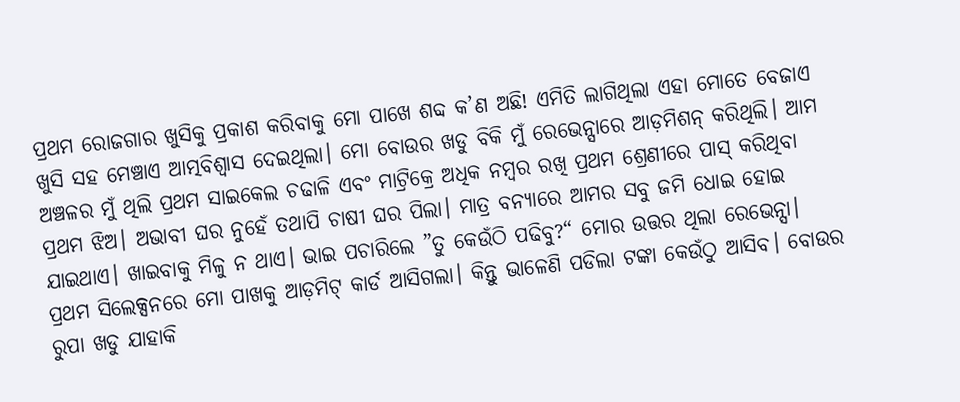ପ୍ରଥମ ରୋଜଗାର ଖୁସିକୁ ପ୍ରକାଶ କରିବାକୁ ମୋ ପାଖେ ଶବ୍ଦ କ’ଣ ଅଛି! ଏମିତି ଲାଗିଥିଲା ଏହା ମୋତେ ବେଜାଏ ଖୁସି ସହ ମେଞ୍ଚାଏ ଆତ୍ମବିଶ୍ୱାସ ଦେଇଥିଲା। ମୋ ବୋଉର ଖଡୁ ବିକି ମୁଁ ରେଭେନ୍ସାରେ ଆଡ଼ମିଶନ୍ କରିଥିଲି। ଆମ ଅଞ୍ଚଳର ମୁଁ ଥିଲି ପ୍ରଥମ ସାଇକେଲ ଚଢାଳି ଏବଂ ମାଟ୍ରିକ୍ରେ ଅଧିକ ନମ୍ବର ରଖି ପ୍ରଥମ ଶ୍ରେଣୀରେ ପାସ୍ କରିଥିବା ପ୍ରଥମ ଝିଅ। ଅଭାବୀ ଘର ନୁହେଁ ତଥାପି ଚାଷୀ ଘର ପିଲା। ମାତ୍ର ବନ୍ୟାରେ ଆମର ସବୁ ଜମି ଧୋଇ ହୋଇ ଯାଇଥାଏ। ଖାଇବାକୁ ମିଳୁ ନ ଥାଏ। ଭାଇ ପଚାରିଲେ ”ତୁ କେଉଁଠି ପଢିବୁ?“ ମୋର ଉତ୍ତର ଥିଲା ରେଭେନ୍ସା।
ପ୍ରଥମ ସିଲେକ୍ସନରେ ମୋ ପାଖକୁ ଆଡ଼ମିଟ୍ କାର୍ଡ ଆସିଗଲା। କିନ୍ତୁ ଭାଳେଣି ପଡିଲା ଟଙ୍କା କେଉଁଠୁ ଆସିବ। ବୋଉର ରୁପା ଖଡୁ ଯାହାକି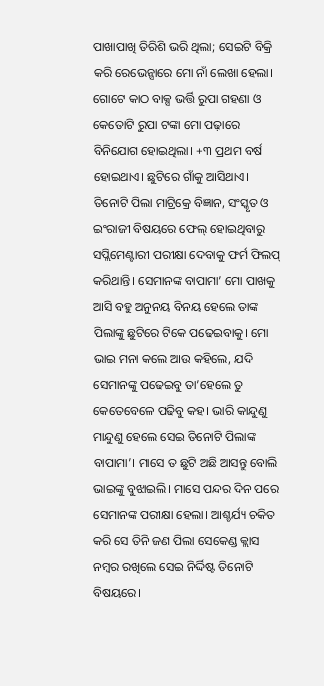ପାଖାପାଖି ତିରିଶି ଭରି ଥିଲା; ସେଇଟି ବିକ୍ରି କରି ରେଭେନ୍ସାରେ ମୋ ନାଁ ଲେଖା ହେଲା। ଗୋଟେ କାଠ ବାକ୍ସ ଭର୍ତ୍ତି ରୁପା ଗହଣା ଓ କେତୋଟି ରୁପା ଟଙ୍କା ମୋ ପଢ଼ାରେ ବିନିଯୋଗ ହୋଇଥିଲା। +୩ ପ୍ରଥମ ବର୍ଷ ହୋଇଥାଏ। ଛୁଟିରେ ଗାଁକୁ ଆସିଥାଏ। ତିନୋଟି ପିଲା ମାଟ୍ରିକ୍ରେ ବିଜ୍ଞାନ, ସଂସ୍କୃତ ଓ ଇଂରାଜୀ ବିଷୟରେ ଫେଲ୍ ହୋଇଥିବାରୁ ସପ୍ଲିମେଣ୍ଟାରୀ ପରୀକ୍ଷା ଦେବାକୁ ଫର୍ମ ଫିଲପ୍ କରିଥାନ୍ତି। ସେମାନଙ୍କ ବାପାମା’ ମୋ ପାଖକୁ ଆସି ବହୁ ଅନୁନୟ ବିନୟ ହେଲେ ତାଙ୍କ ପିଲାଙ୍କୁ ଛୁଟିରେ ଟିକେ ପଢେଇବାକୁ। ମୋ ଭାଇ ମନା କଲେ ଆଉ କହିଲେ, ଯଦି ସେମାନଙ୍କୁ ପଢେଇବୁ ତା’ହେଲେ ତୁ କେତେବେଳେ ପଢିବୁ କହ। ଭାରି କାନ୍ଦୁଣୁ ମାନ୍ଦୁଣୁ ହେଲେ ସେଇ ତିନୋଟି ପିଲାଙ୍କ ବାପାମା’। ମାସେ ତ ଛୁଟି ଅଛି ଆସନ୍ତୁ ବୋଲି ଭାଇଙ୍କୁ ବୁଝାଇଲି। ମାସେ ପନ୍ଦର ଦିନ ପରେ ସେମାନଙ୍କ ପରୀକ୍ଷା ହେଲା। ଆଶ୍ଚର୍ଯ୍ୟ ଚକିତ କରି ସେ ତିନି ଜଣ ପିଲା ସେକେଣ୍ଡ କ୍ଲାସ ନମ୍ବର ରଖିଲେ ସେଇ ନିର୍ଦ୍ଦିଷ୍ଟ ତିନୋଟି ବିଷୟରେ।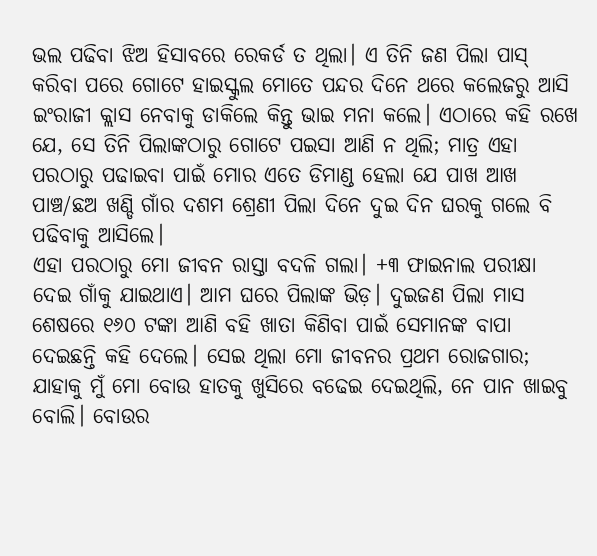ଭଲ ପଢିବା ଝିଅ ହିସାବରେ ରେକର୍ଡ ତ ଥିଲା। ଏ ତିନି ଜଣ ପିଲା ପାସ୍ କରିବା ପରେ ଗୋଟେ ହାଇସ୍କୁଲ ମୋତେ ପନ୍ଦର ଦିନେ ଥରେ କଲେଜରୁ ଆସି ଇଂରାଜୀ କ୍ଲାସ ନେବାକୁ ଡାକିଲେ କିନ୍ତୁ ଭାଇ ମନା କଲେ। ଏଠାରେ କହି ରଖେ ଯେ, ସେ ତିନି ପିଲାଙ୍କଠାରୁ ଗୋଟେ ପଇସା ଆଣି ନ ଥିଲି; ମାତ୍ର ଏହା ପରଠାରୁ ପଢାଇବା ପାଇଁ ମୋର ଏତେ ଡିମାଣ୍ଡ ହେଲା ଯେ ପାଖ ଆଖ ପାଞ୍ଚ/ଛଅ ଖଣ୍ଡି ଗାଁର ଦଶମ ଶ୍ରେଣୀ ପିଲା ଦିନେ ଦୁଇ ଦିନ ଘରକୁ ଗଲେ ବି ପଢିବାକୁ ଆସିଲେ।
ଏହା ପରଠାରୁ ମୋ ଜୀବନ ରାସ୍ତା ବଦଳି ଗଲା। +୩ ଫାଇନାଲ ପରୀକ୍ଷା ଦେଇ ଗାଁକୁ ଯାଇଥାଏ। ଆମ ଘରେ ପିଲାଙ୍କ ଭିଡ଼। ଦୁଇଜଣ ପିଲା ମାସ ଶେଷରେ ୧୬୦ ଟଙ୍କା ଆଣି ବହି ଖାତା କିଣିବା ପାଇଁ ସେମାନଙ୍କ ବାପା ଦେଇଛନ୍ତି କହି ଦେଲେ। ସେଇ ଥିଲା ମୋ ଜୀବନର ପ୍ରଥମ ରୋଜଗାର; ଯାହାକୁ ମୁଁ ମୋ ବୋଉ ହାତକୁ ଖୁସିରେ ବଢେଇ ଦେଇଥିଲି, ନେ ପାନ ଖାଇବୁ ବୋଲି। ବୋଉର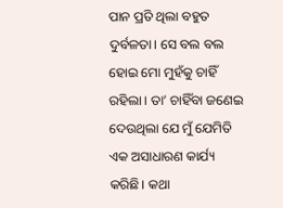ପାନ ପ୍ରତି ଥିଲା ବହୁତ ଦୁର୍ବଳତା। ସେ ବଲ ବଲ ହୋଇ ମୋ ମୁହଁକୁ ଚାହିଁ ରହିଲା। ତା’ ଚାହିଁବା ଜଣେଇ ଦେଉଥିଲା ଯେ ମୁଁ ଯେମିତି ଏକ ଅସାଧାରଣ କାର୍ଯ୍ୟ କରିଛି। କଥା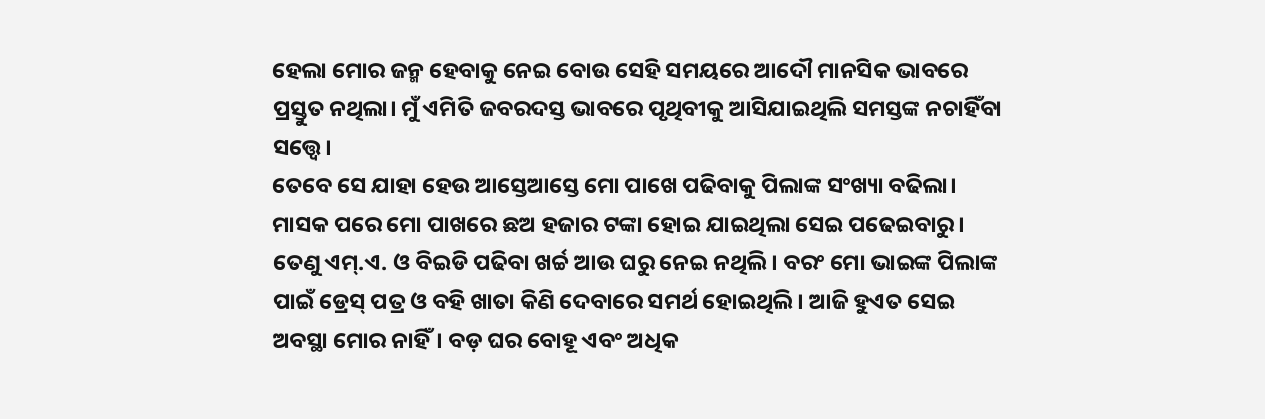ହେଲା ମୋର ଜନ୍ମ ହେବାକୁ ନେଇ ବୋଉ ସେହି ସମୟରେ ଆଦୌ ମାନସିକ ଭାବରେ ପ୍ରସ୍ତୁତ ନଥିଲା। ମୁଁ ଏମିତି ଜବରଦସ୍ତ ଭାବରେ ପୃଥିବୀକୁ ଆସିଯାଇଥିଲି ସମସ୍ତଙ୍କ ନଚାହିଁବା ସତ୍ତ୍ୱେ।
ତେବେ ସେ ଯାହା ହେଉ ଆସ୍ତେଆସ୍ତେ ମୋ ପାଖେ ପଢିବାକୁ ପିଲାଙ୍କ ସଂଖ୍ୟା ବଢିଲା। ମାସକ ପରେ ମୋ ପାଖରେ ଛଅ ହଜାର ଟଙ୍କା ହୋଇ ଯାଇଥିଲା ସେଇ ପଢେଇବାରୁ। ତେଣୁ ଏମ୍.ଏ. ଓ ବିଇଡି ପଢିବା ଖର୍ଚ୍ଚ ଆଉ ଘରୁ ନେଇ ନଥିଲି। ବରଂ ମୋ ଭାଇଙ୍କ ପିଲାଙ୍କ ପାଇଁ ଡ୍ରେସ୍ ପତ୍ର ଓ ବହି ଖାତା କିଣି ଦେବାରେ ସମର୍ଥ ହୋଇଥିଲି। ଆଜି ହୁଏତ ସେଇ ଅବସ୍ଥା ମୋର ନାହିଁ। ବଡ଼ ଘର ବୋହୂ ଏବଂ ଅଧିକ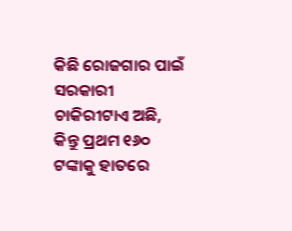କିଛି ରୋଜଗାର ପାଇଁ ସରକାରୀ ଚାକିରୀଟାଏ ଅଛି, କିନ୍ତୁ ପ୍ରଥମ ୧୬୦ ଟଙ୍କାକୁ ହାତରେ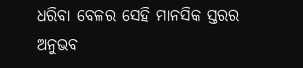ଧରିବା ବେଳର ସେହି ମାନସିକ ସ୍ତରର ଅନୁଭବ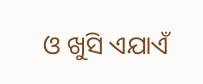ଓ ଖୁସି ଏଯାଏଁ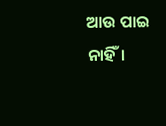ଆଉ ପାଇ ନାହିଁ।